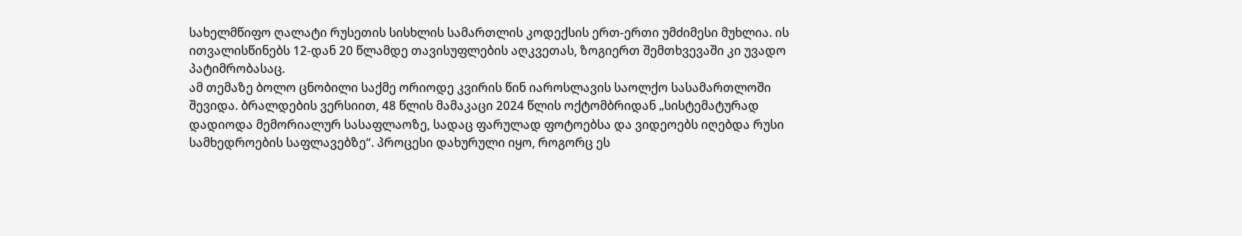სახელმწიფო ღალატი რუსეთის სისხლის სამართლის კოდექსის ერთ-ერთი უმძიმესი მუხლია. ის ითვალისწინებს 12-დან 20 წლამდე თავისუფლების აღკვეთას, ზოგიერთ შემთხვევაში კი უვადო პატიმრობასაც.
ამ თემაზე ბოლო ცნობილი საქმე ორიოდე კვირის წინ იაროსლავის საოლქო სასამართლოში შევიდა. ბრალდების ვერსიით, 48 წლის მამაკაცი 2024 წლის ოქტომბრიდან „სისტემატურად დადიოდა მემორიალურ სასაფლაოზე, სადაც ფარულად ფოტოებსა და ვიდეოებს იღებდა რუსი სამხედროების საფლავებზე“. პროცესი დახურული იყო, როგორც ეს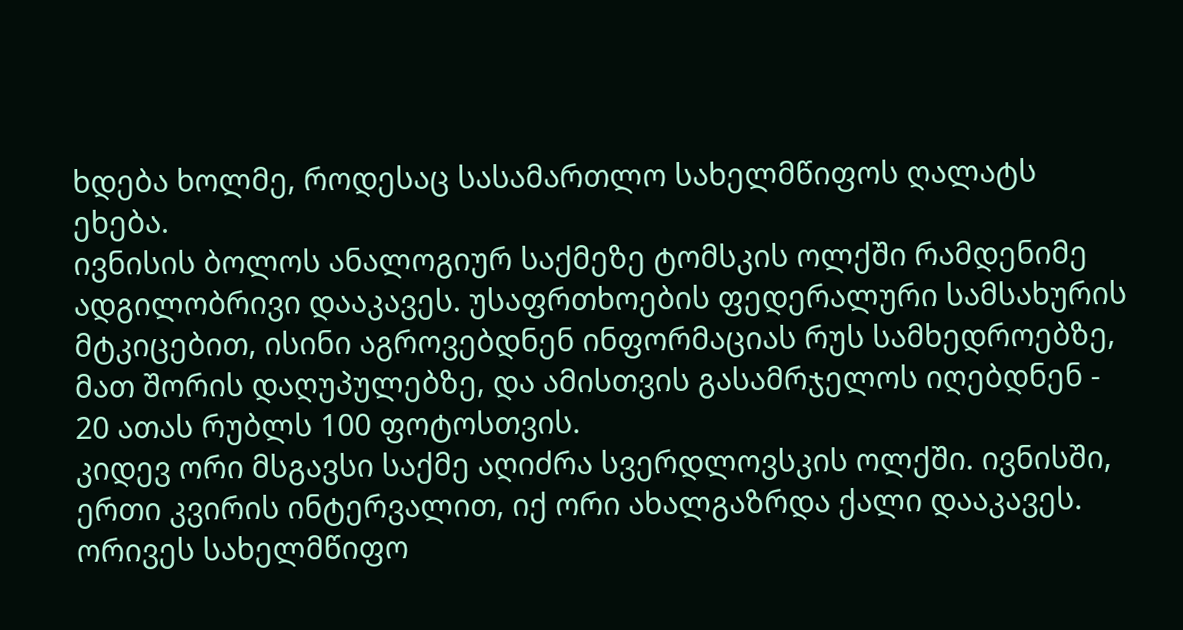ხდება ხოლმე, როდესაც სასამართლო სახელმწიფოს ღალატს ეხება.
ივნისის ბოლოს ანალოგიურ საქმეზე ტომსკის ოლქში რამდენიმე ადგილობრივი დააკავეს. უსაფრთხოების ფედერალური სამსახურის მტკიცებით, ისინი აგროვებდნენ ინფორმაციას რუს სამხედროებზე, მათ შორის დაღუპულებზე, და ამისთვის გასამრჯელოს იღებდნენ - 20 ათას რუბლს 100 ფოტოსთვის.
კიდევ ორი მსგავსი საქმე აღიძრა სვერდლოვსკის ოლქში. ივნისში, ერთი კვირის ინტერვალით, იქ ორი ახალგაზრდა ქალი დააკავეს. ორივეს სახელმწიფო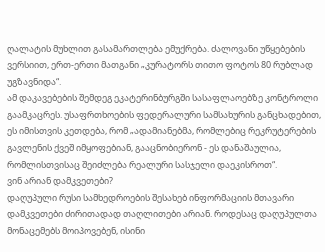ღალატის მუხლით გასამართლება ემუქრება. ძალოვანი უწყებების ვერსიით, ერთ-ერთი მათგანი „კურატორს თითო ფოტოს 80 რუბლად უგზავნიდა“.
ამ დაკავებების შემდეგ ეკატერინბურგში სასაფლაოებზე კონტროლი გაამკაცრეს. უსაფრთხოების ფედერალური სამსახურის განცხადებით, ეს იმისთვის კეთდება, რომ „ადამიანებმა, რომლებიც რეკრუტერების გავლენის ქვეშ იმყოფებიან, გააცნობიერონ - ეს დანაშაულია, რომლისთვისაც შეიძლება რეალური სასჯელი დაეკისროთ“.
ვინ არიან დამკვეთები?
დაღუპული რუსი სამხედროების შესახებ ინფორმაციის მთავარი დამკვეთები ძირითადად თაღლითები არიან. როდესაც დაღუპულთა მონაცემებს მოიპოვებენ, ისინი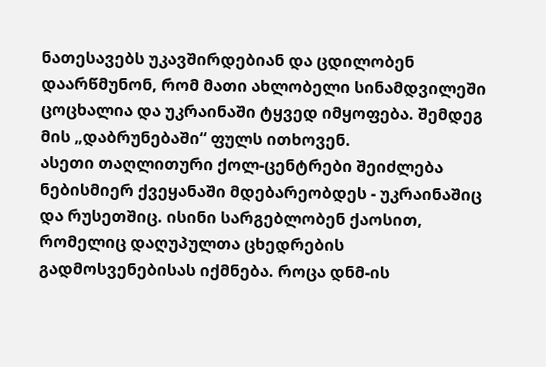ნათესავებს უკავშირდებიან და ცდილობენ დაარწმუნონ, რომ მათი ახლობელი სინამდვილეში ცოცხალია და უკრაინაში ტყვედ იმყოფება. შემდეგ მის „დაბრუნებაში“ ფულს ითხოვენ.
ასეთი თაღლითური ქოლ-ცენტრები შეიძლება ნებისმიერ ქვეყანაში მდებარეობდეს - უკრაინაშიც და რუსეთშიც. ისინი სარგებლობენ ქაოსით, რომელიც დაღუპულთა ცხედრების გადმოსვენებისას იქმნება. როცა დნმ-ის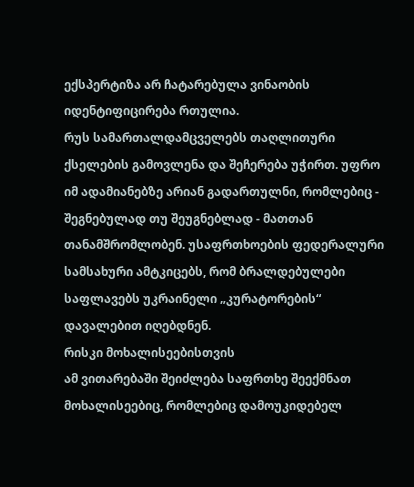ექსპერტიზა არ ჩატარებულა ვინაობის იდენტიფიცირება რთულია.
რუს სამართალდამცველებს თაღლითური ქსელების გამოვლენა და შეჩერება უჭირთ. უფრო იმ ადამიანებზე არიან გადართულნი, რომლებიც - შეგნებულად თუ შეუგნებლად - მათთან თანამშრომლობენ. უსაფრთხოების ფედერალური სამსახური ამტკიცებს, რომ ბრალდებულები საფლავებს უკრაინელი „კურატორების“ დავალებით იღებდნენ.
რისკი მოხალისეებისთვის
ამ ვითარებაში შეიძლება საფრთხე შეექმნათ მოხალისეებიც, რომლებიც დამოუკიდებელ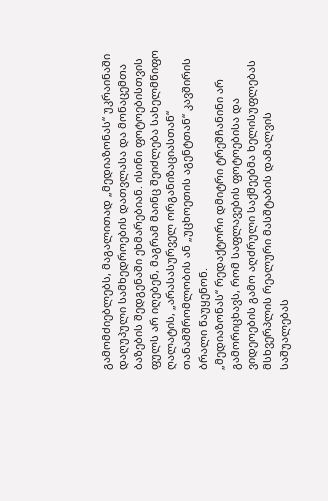გამომძიებლებს, მაგალითად „მედიაზონას“ უკრაინაში დაღუპული სამხედროების დათვლასა და მონაცემთა ბაზების შედგენაში ეხმარებიან. ისინი ფოტოებისთვის ფულს არ იღებენ, მაგრამ მაინც შეიძლება სახელმწიფო ღალატის, „არასასურველ ორგანიზაციასთან“ თანამშრომლობის ან „უცხოეთის აგენტთან“ კავშირის ბრალი წაუყენონ.
„მედიაზონას“ რედაქტორი დმიტრი ტრეშჩანინი არ გამორიცხავს, რომ საფლავების ფოტოებისა და ვიდეოების გამო აღძრული საქმეებმა ხელისუფლებას მსხვერპლის რეალური მასშტაბის დამალვის საშუალებას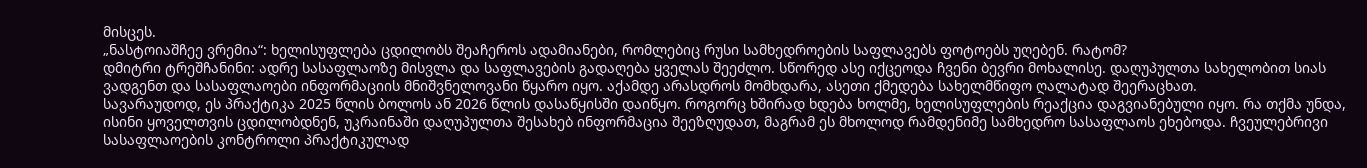მისცეს.
„ნასტოიაშჩეე ვრემია“: ხელისუფლება ცდილობს შეაჩეროს ადამიანები, რომლებიც რუსი სამხედროების საფლავებს ფოტოებს უღებენ. რატომ?
დმიტრი ტრეშჩანინი: ადრე სასაფლაოზე მისვლა და საფლავების გადაღება ყველას შეეძლო. სწორედ ასე იქცეოდა ჩვენი ბევრი მოხალისე. დაღუპულთა სახელობით სიას ვადგენთ და სასაფლაოები ინფორმაციის მნიშვნელოვანი წყარო იყო. აქამდე არასდროს მომხდარა, ასეთი ქმედება სახელმწიფო ღალატად შეერაცხათ.
სავარაუდოდ, ეს პრაქტიკა 2025 წლის ბოლოს ან 2026 წლის დასაწყისში დაიწყო. როგორც ხშირად ხდება ხოლმე, ხელისუფლების რეაქცია დაგვიანებული იყო. რა თქმა უნდა, ისინი ყოველთვის ცდილობდნენ, უკრაინაში დაღუპულთა შესახებ ინფორმაცია შეეზღუდათ, მაგრამ ეს მხოლოდ რამდენიმე სამხედრო სასაფლაოს ეხებოდა. ჩვეულებრივი სასაფლაოების კონტროლი პრაქტიკულად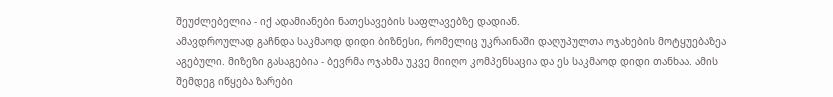შეუძლებელია - იქ ადამიანები ნათესავების საფლავებზე დადიან.
ამავდროულად გაჩნდა საკმაოდ დიდი ბიზნესი, რომელიც უკრაინაში დაღუპულთა ოჯახების მოტყუებაზეა აგებული. მიზეზი გასაგებია - ბევრმა ოჯახმა უკვე მიიღო კომპენსაცია და ეს საკმაოდ დიდი თანხაა. ამის შემდეგ იწყება ზარები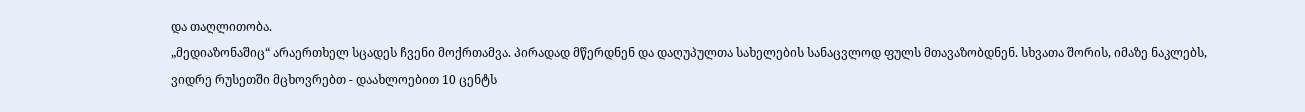და თაღლითობა.
„მედიაზონაშიც“ არაერთხელ სცადეს ჩვენი მოქრთამვა. პირადად მწერდნენ და დაღუპულთა სახელების სანაცვლოდ ფულს მთავაზობდნენ. სხვათა შორის, იმაზე ნაკლებს, ვიდრე რუსეთში მცხოვრებთ - დაახლოებით 10 ცენტს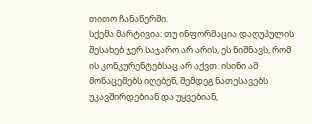თითო ჩანაწერში.
სქემა მარტივია: თუ ინფორმაცია დაღუპულის შესახებ ჯერ საჯარო არ არის, ეს ნიშნავს, რომ ის კონკურენტებსაც არ აქვთ. ისინი ამ მონაცემებს იღებენ, შემდეგ ნათესავებს უკავშირდებიან და უყვებიან,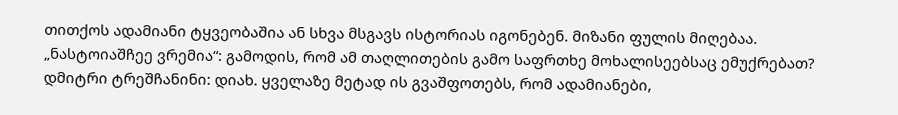თითქოს ადამიანი ტყვეობაშია ან სხვა მსგავს ისტორიას იგონებენ. მიზანი ფულის მიღებაა.
„ნასტოიაშჩეე ვრემია“: გამოდის, რომ ამ თაღლითების გამო საფრთხე მოხალისეებსაც ემუქრებათ?
დმიტრი ტრეშჩანინი: დიახ. ყველაზე მეტად ის გვაშფოთებს, რომ ადამიანები,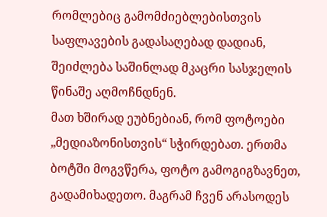რომლებიც გამომძიებლებისთვის საფლავების გადასაღებად დადიან, შეიძლება საშინლად მკაცრი სასჯელის წინაშე აღმოჩნდნენ.
მათ ხშირად ეუბნებიან, რომ ფოტოები „მედიაზონისთვის“ სჭირდებათ. ერთმა ბოტში მოგვწერა, ფოტო გამოგიგზავნეთ, გადამიხადეთო. მაგრამ ჩვენ არასოდეს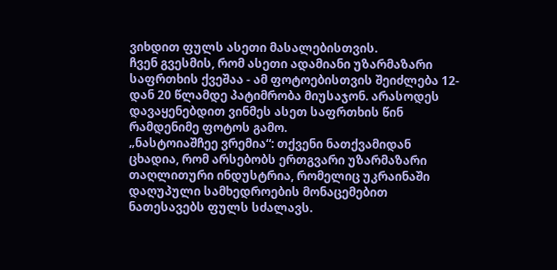ვიხდით ფულს ასეთი მასალებისთვის.
ჩვენ გვესმის, რომ ასეთი ადამიანი უზარმაზარი საფრთხის ქვეშაა - ამ ფოტოებისთვის შეიძლება 12-დან 20 წლამდე პატიმრობა მიუსაჯონ. არასოდეს დავაყენებდით ვინმეს ასეთ საფრთხის წინ რამდენიმე ფოტოს გამო.
„ნასტოიაშჩეე ვრემია“: თქვენი ნათქვამიდან ცხადია, რომ არსებობს ერთგვარი უზარმაზარი თაღლითური ინდუსტრია, რომელიც უკრაინაში დაღუპული სამხედროების მონაცემებით ნათესავებს ფულს სძალავს.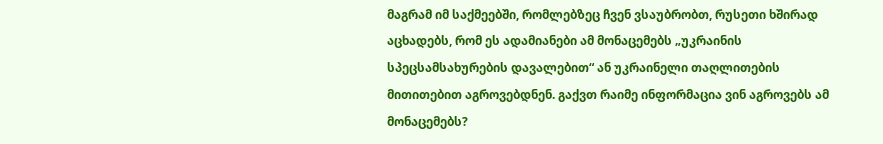მაგრამ იმ საქმეებში, რომლებზეც ჩვენ ვსაუბრობთ, რუსეთი ხშირად აცხადებს, რომ ეს ადამიანები ამ მონაცემებს „უკრაინის სპეცსამსახურების დავალებით“ ან უკრაინელი თაღლითების მითითებით აგროვებდნენ. გაქვთ რაიმე ინფორმაცია ვინ აგროვებს ამ მონაცემებს?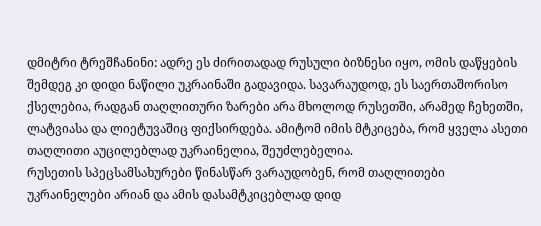დმიტრი ტრეშჩანინი: ადრე ეს ძირითადად რუსული ბიზნესი იყო, ომის დაწყების შემდეგ კი დიდი ნაწილი უკრაინაში გადავიდა. სავარაუდოდ, ეს საერთაშორისო ქსელებია, რადგან თაღლითური ზარები არა მხოლოდ რუსეთში, არამედ ჩეხეთში, ლატვიასა და ლიეტუვაშიც ფიქსირდება. ამიტომ იმის მტკიცება, რომ ყველა ასეთი თაღლითი აუცილებლად უკრაინელია, შეუძლებელია.
რუსეთის სპეცსამსახურები წინასწარ ვარაუდობენ, რომ თაღლითები უკრაინელები არიან და ამის დასამტკიცებლად დიდ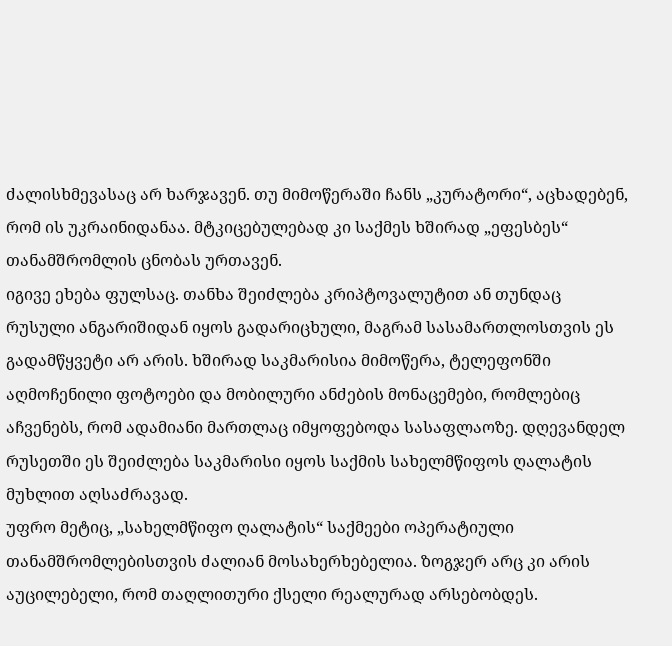ძალისხმევასაც არ ხარჯავენ. თუ მიმოწერაში ჩანს „კურატორი“, აცხადებენ, რომ ის უკრაინიდანაა. მტკიცებულებად კი საქმეს ხშირად „ეფესბეს“ თანამშრომლის ცნობას ურთავენ.
იგივე ეხება ფულსაც. თანხა შეიძლება კრიპტოვალუტით ან თუნდაც რუსული ანგარიშიდან იყოს გადარიცხული, მაგრამ სასამართლოსთვის ეს გადამწყვეტი არ არის. ხშირად საკმარისია მიმოწერა, ტელეფონში აღმოჩენილი ფოტოები და მობილური ანძების მონაცემები, რომლებიც აჩვენებს, რომ ადამიანი მართლაც იმყოფებოდა სასაფლაოზე. დღევანდელ რუსეთში ეს შეიძლება საკმარისი იყოს საქმის სახელმწიფოს ღალატის მუხლით აღსაძრავად.
უფრო მეტიც, „სახელმწიფო ღალატის“ საქმეები ოპერატიული თანამშრომლებისთვის ძალიან მოსახერხებელია. ზოგჯერ არც კი არის აუცილებელი, რომ თაღლითური ქსელი რეალურად არსებობდეს.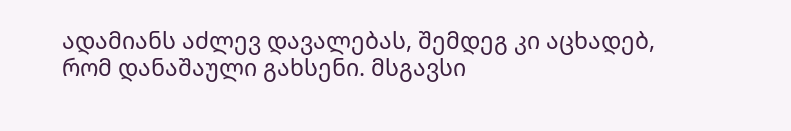ადამიანს აძლევ დავალებას, შემდეგ კი აცხადებ, რომ დანაშაული გახსენი. მსგავსი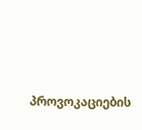პროვოკაციების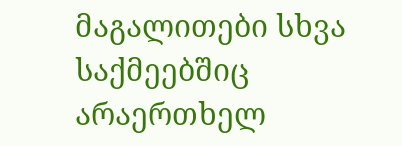მაგალითები სხვა საქმეებშიც არაერთხელ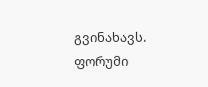გვინახავს.
ფორუმი